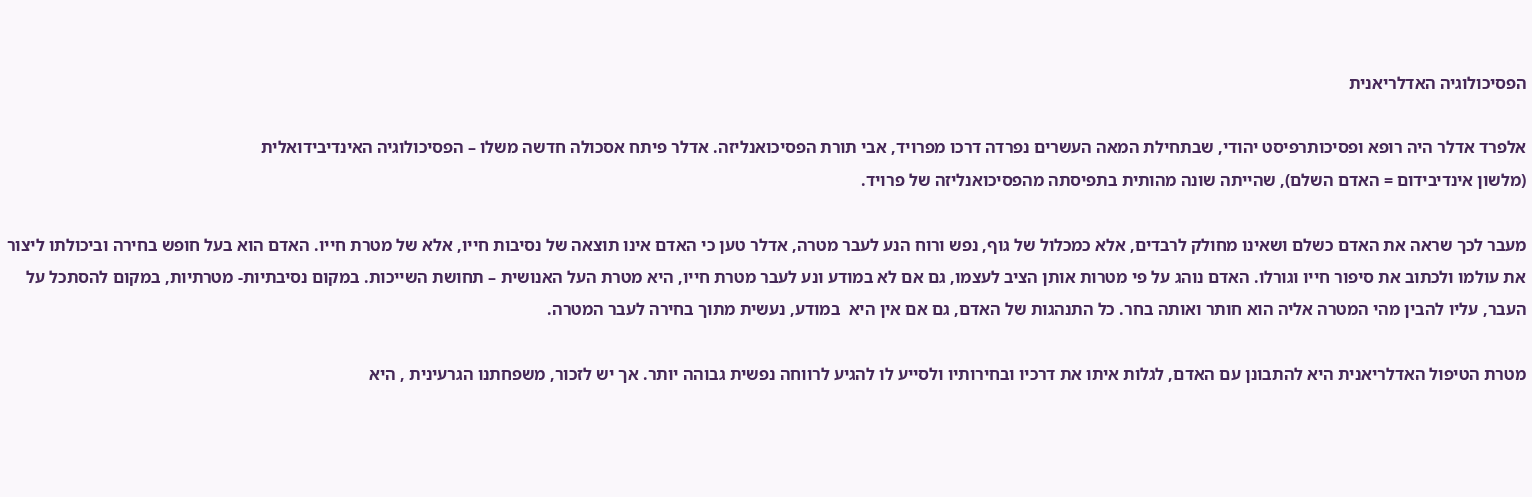הפסיכולוגיה האדלריאנית

אלפרד אדלר היה רופא ופסיכותרפיסט יהודי, שבתחילת המאה העשרים נפרדה דרכו מפרויד, אבי תורת הפסיכואנליזה. אדלר פיתח אסכולה חדשה משלו – הפסיכולוגיה האינדיבידואלית
(מלשון אינדיבידום = האדם השלם), שהייתה שונה מהותית בתפיסתה מהפסיכואנליזה של פרויד.

מעבר לכך שראה את האדם כשלם ושאינו מחולק לרבדים, אלא כמכלול של גוף, נפש ורוח הנע לעבר מטרה, אדלר טען כי האדם אינו תוצאה של נסיבות חייו, אלא של מטרת חייו. האדם הוא בעל חופש בחירה וביכולתו ליצור את עולמו ולכתוב את סיפור חייו וגורלו. האדם נוהג על פי מטרות אותן הציב לעצמו, גם אם לא במודע ונע לעבר מטרת חייו, היא מטרת העל האנושית – תחושת השייכות. במקום נסיבתיות- מטרתיות, במקום להסתכל על העבר, עליו להבין מהי המטרה אליה הוא חותר ואותה בחר. כל התנהגות של האדם, גם אם אין היא  במודע, נעשית מתוך בחירה לעבר המטרה.

מטרת הטיפול האדלריאנית היא להתבונן עם האדם, לגלות איתו את דרכיו ובחירותיו ולסייע לו להגיע לרווחה נפשית גבוהה יותר. אך יש לזכור, משפחתנו הגרעינית , היא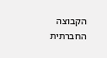הקבוצה החברתית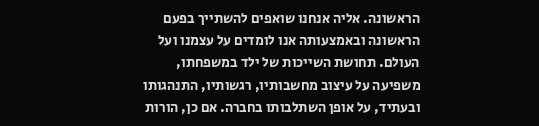הראשונה. אליה אנחנו שואפים להשתייך בפעם הראשונה ובאמצעותה אנו לומדים על עצמנו ועל העולם. תחושת השייכות של ילד במשפחתו, משפיעה על עיצוב מחשבותיו, רגשותיו, התנהגותו ובעתיד, על אופן השתלבותו בחברה. אם כן, הורות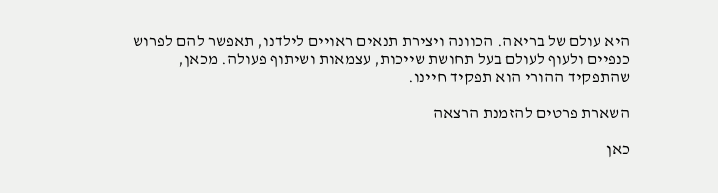היא עולם של בריאה. הכוונה ויצירת תנאים ראויים לילדנו, תאפשר להם לפרוש כנפיים ולעוף לעולם בעל תחושת שייכות, עצמאות ושיתוף פעולה. מכאן, שהתפקיד ההורי הוא תפקיד חיינו.

השארת פרטים להזמנת הרצאה

כאן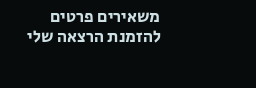משאירים פרטים להזמנת הרצאה שלי